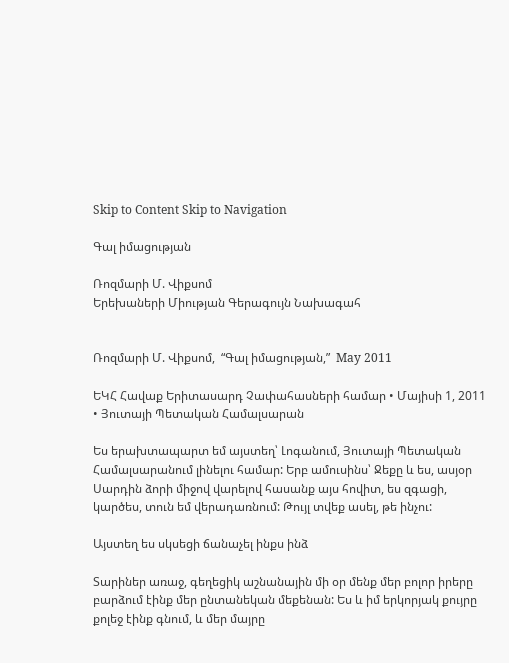Skip to Content Skip to Navigation

Գալ իմացության

Ռոզմարի Մ. Վիքսոմ
Երեխաների Միության Գերագույն Նախագահ


Ռոզմարի Մ. Վիքսոմ,  “Գալ իմացության,”  May 2011

ԵԿՀ Հավաք Երիտասարդ Չափահասների համար • Մայիսի 1, 2011 • Յուտայի Պետական Համալսարան

Ես երախտապարտ եմ այստեղ՝ Լոգանում, Յուտայի Պետական Համալսարանում լինելու համար: Երբ ամուսինս՝ Ջեքը և ես, ասյօր Սարդին ձորի միջով վարելով հասանք այս հովիտ, ես զգացի, կարծես, տուն եմ վերադառնում: Թույլ տվեք ասել, թե ինչու:

Այստեղ ես սկսեցի ճանաչել ինքս ինձ

Տարիներ առաջ, գեղեցիկ աշնանային մի օր մենք մեր բոլոր իրերը բարձում էինք մեր ընտանեկան մեքենան: Ես և իմ երկորյակ քույրը քոլեջ էինք գնում, և մեր մայրը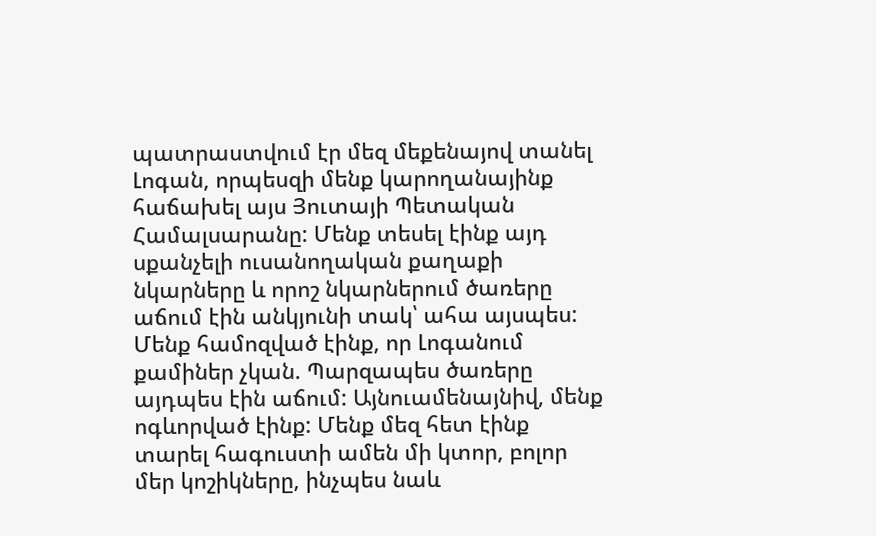պատրաստվում էր մեզ մեքենայով տանել Լոգան, որպեսզի մենք կարողանայինք հաճախել այս Յուտայի Պետական Համալսարանը: Մենք տեսել էինք այդ սքանչելի ուսանողական քաղաքի նկարները և որոշ նկարներում ծառերը աճում էին անկյունի տակ՝ ահա այսպես: Մենք համոզված էինք, որ Լոգանում քամիներ չկան. Պարզապես ծառերը այդպես էին աճում: Այնուամենայնիվ, մենք ոգևորված էինք: Մենք մեզ հետ էինք տարել հագուստի ամեն մի կտոր, բոլոր մեր կոշիկները, ինչպես նաև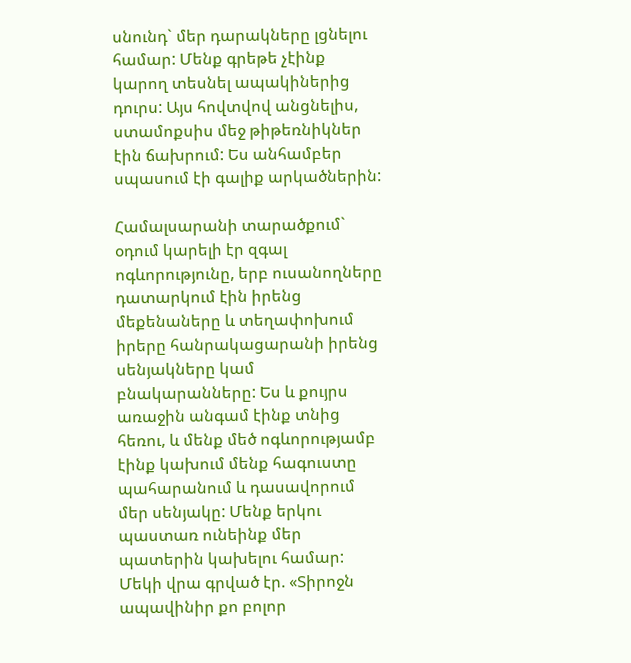սնունդ` մեր դարակները լցնելու համար: Մենք գրեթե չէինք կարող տեսնել ապակիներից դուրս: Այս հովտվով անցնելիս, ստամոքսիս մեջ թիթեռնիկներ էին ճախրում: Ես անհամբեր սպասում էի գալիք արկածներին:

Համալսարանի տարածքում` օդում կարելի էր զգալ ոգևորությունը, երբ ուսանողները դատարկում էին իրենց մեքենաները և տեղափոխում իրերը հանրակացարանի իրենց սենյակները կամ բնակարանները: Ես և քույրս առաջին անգամ էինք տնից հեռու, և մենք մեծ ոգևորությամբ էինք կախում մենք հագուստը պահարանում և դասավորում մեր սենյակը: Մենք երկու պաստառ ունեինք մեր պատերին կախելու համար: Մեկի վրա գրված էր. «Տիրոջն ապավինիր քո բոլոր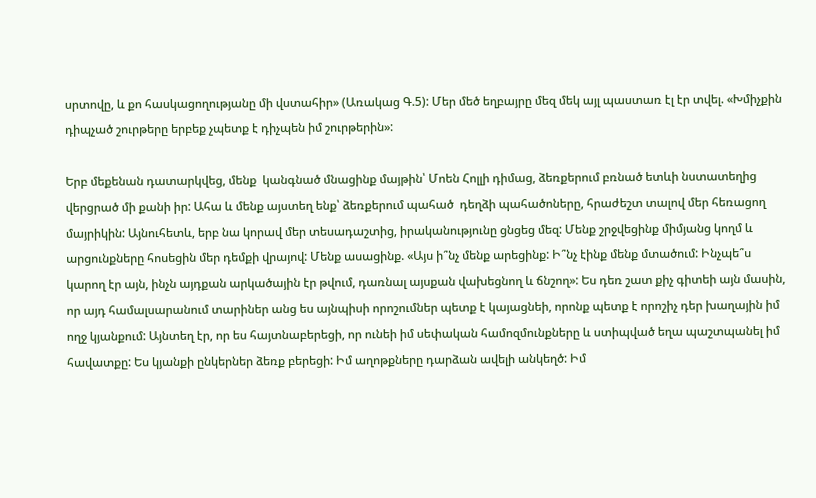սրտովը, և քո հասկացողությանը մի վստահիր» (Առակաց Գ.5): Մեր մեծ եղբայրը մեզ մեկ այլ պաստառ էլ էր տվել. «Խմիչքին դիպչած շուրթերը երբեք չպետք է դիչպեն իմ շուրթերին»:

Երբ մեքենան դատարկվեց, մենք  կանգնած մնացինք մայթին՝ Մոեն Հոլլի դիմաց, ձեռքերում բռնած ետևի նստատեղից վերցրած մի քանի իր: Ահա և մենք այստեղ ենք՝ ձեռքերում պահած  դեղձի պահածոները, հրաժեշտ տալով մեր հեռացող մայրիկին: Այնուհետև, երբ նա կորավ մեր տեսադաշտից, իրականությունը ցնցեց մեզ: Մենք շրջվեցինք միմյանց կողմ և արցունքները հոսեցին մեր դեմքի վրայով: Մենք ասացինք. «Այս ի՞նչ մենք արեցինք: Ի՞նչ էինք մենք մտածում: Ինչպե՞ս կարող էր այն, ինչն այդքան արկածային էր թվում, դառնալ այսքան վախեցնող և ճնշող»: Ես դեռ շատ քիչ գիտեի այն մասին, որ այդ համալսարանում տարիներ անց ես այնպիսի որոշումներ պետք է կայացնեի, որոնք պետք է որոշիչ դեր խաղային իմ ողջ կյանքում: Այնտեղ էր, որ ես հայտնաբերեցի, որ ունեի իմ սեփական համոզմունքները և ստիպված եղա պաշտպանել իմ հավատքը: Ես կյանքի ընկերներ ձեռք բերեցի: Իմ աղոթքները դարձան ավելի անկեղծ: Իմ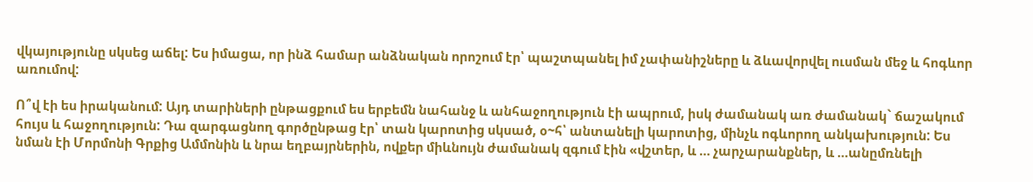վկայությունը սկսեց աճել: Ես իմացա, որ ինձ համար անձնական որոշում էր՝ պաշտպանել իմ չափանիշները և ձևավորվել ուսման մեջ և հոգևոր առումով:

Ո՞վ էի ես իրականում: Այդ տարիների ընթացքում ես երբեմն նահանջ և անհաջողություն էի ապրում, իսկ ժամանակ առ ժամանակ` ճաշակում հույս և հաջողություն: Դա զարգացնող գործընթաց էր՝ տան կարոտից սկսած, օ~հ՝ անտանելի կարոտից, մինչև ոգևորող անկախություն: Ես նման էի Մորմոնի Գրքից Ամմոնին և նրա եղբայրներին, ովքեր միևնույն ժամանակ զգում էին «վշտեր, և … չարչարանքներ, և …անըմռնելի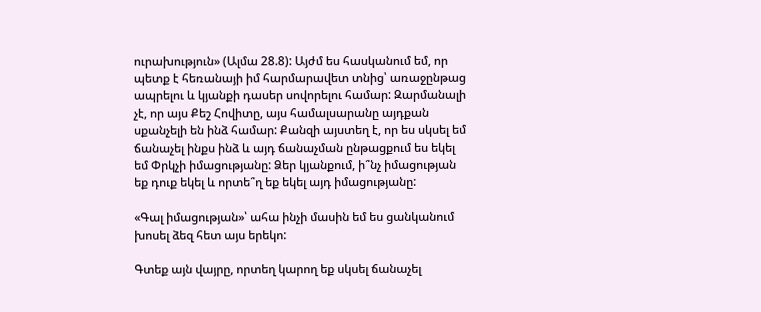ուրախություն» (Ալմա 28.8): Այժմ ես հասկանում եմ, որ պետք է հեռանայի իմ հարմարավետ տնից՝ առաջընթաց ապրելու և կյանքի դասեր սովորելու համար: Զարմանալի չէ, որ այս Քեշ Հովիտը, այս համալսարանը այդքան սքանչելի են ինձ համար: Քանզի այստեղ է, որ ես սկսել եմ ճանաչել ինքս ինձ և այդ ճանաչման ընթացքում ես եկել եմ Փրկչի իմացությանը: Ձեր կյանքում, ի՞նչ իմացության եք դուք եկել և որտե՞ղ եք եկել այդ իմացությանը:

«Գալ իմացության»՝ ահա ինչի մասին եմ ես ցանկանում խոսել ձեզ հետ այս երեկո:

Գտեք այն վայրը, որտեղ կարող եք սկսել ճանաչել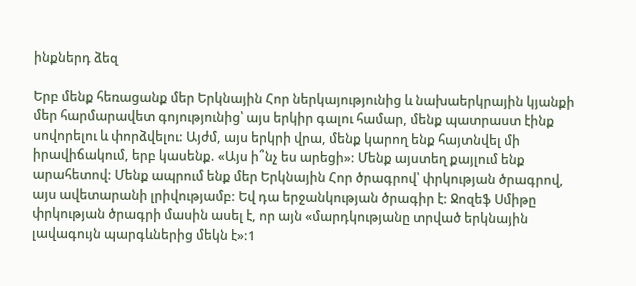ինքներդ ձեզ

Երբ մենք հեռացանք մեր Երկնային Հոր ներկայությունից և նախաերկրային կյանքի մեր հարմարավետ գոյությունից՝ այս երկիր գալու համար, մենք պատրաստ էինք սովորելու և փորձվելու: Այժմ, այս երկրի վրա, մենք կարող ենք հայտնվել մի իրավիճակում, երբ կասենք. «Այս ի՞նչ ես արեցի»: Մենք այստեղ քայլում ենք արահետով: Մենք ապրում ենք մեր Երկնային Հոր ծրագրով՝ փրկության ծրագրով, այս ավետարանի լրիվությամբ: Եվ դա երջանկության ծրագիր է: Ջոզեֆ Սմիթը փրկության ծրագրի մասին ասել է, որ այն «մարդկությանը տրված երկնային լավագույն պարգևներից մեկն է»:1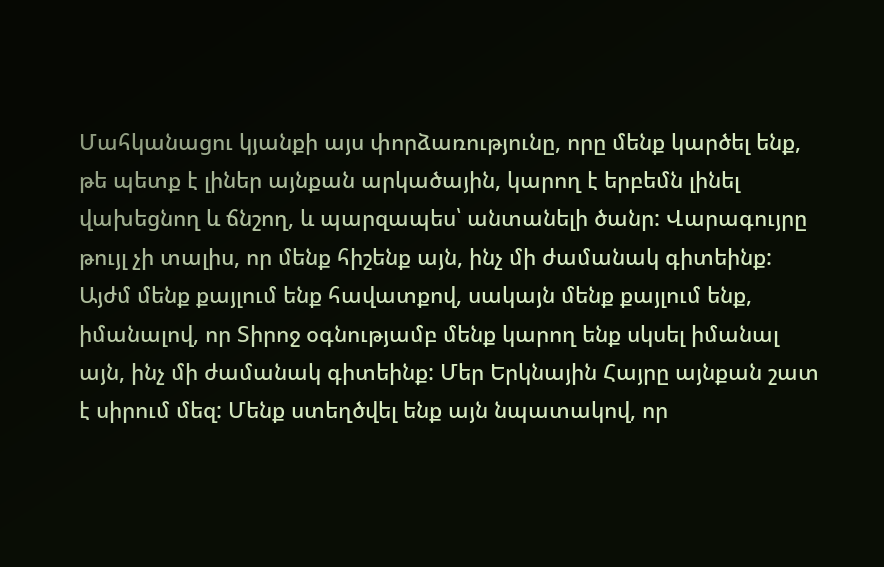Մահկանացու կյանքի այս փորձառությունը, որը մենք կարծել ենք, թե պետք է լիներ այնքան արկածային, կարող է երբեմն լինել վախեցնող և ճնշող, և պարզապես՝ անտանելի ծանր: Վարագույրը թույլ չի տալիս, որ մենք հիշենք այն, ինչ մի ժամանակ գիտեինք: Այժմ մենք քայլում ենք հավատքով, սակայն մենք քայլում ենք, իմանալով, որ Տիրոջ օգնությամբ մենք կարող ենք սկսել իմանալ այն, ինչ մի ժամանակ գիտեինք: Մեր Երկնային Հայրը այնքան շատ է սիրում մեզ: Մենք ստեղծվել ենք այն նպատակով, որ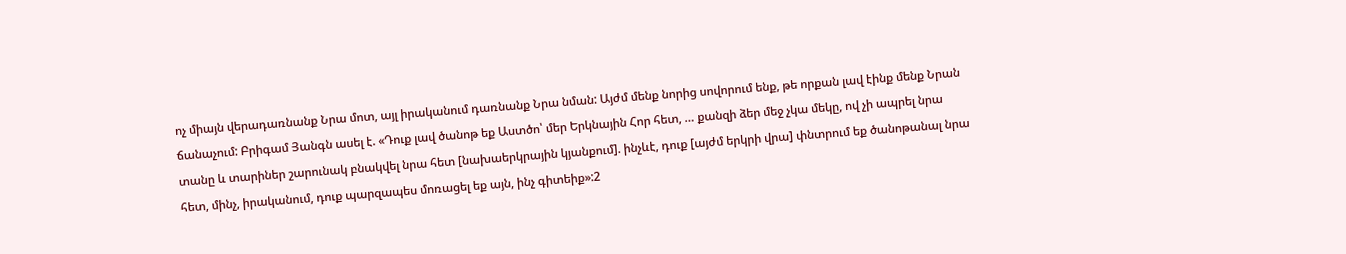ոչ միայն վերադառնանք Նրա մոտ, այլ իրականում դառնանք Նրա նման: Այժմ մենք նորից սովորում ենք, թե որքան լավ էինք մենք Նրան ճանաչում: Բրիգամ Յանգն ասել է. «Դուք լավ ծանոթ եք Աստծո՝ մեր Երկնային Հոր հետ, … քանզի ձեր մեջ չկա մեկը, ով չի ապրել նրա տանը և տարիներ շարունակ բնակվել նրա հետ [նախաերկրային կյանքում]. ինչևէ, դուք [այժմ երկրի վրա] փնտրում եք ծանոթանալ նրա հետ, մինչ, իրականում, դուք պարզապես մոռացել եք այն, ինչ գիտեիք»:2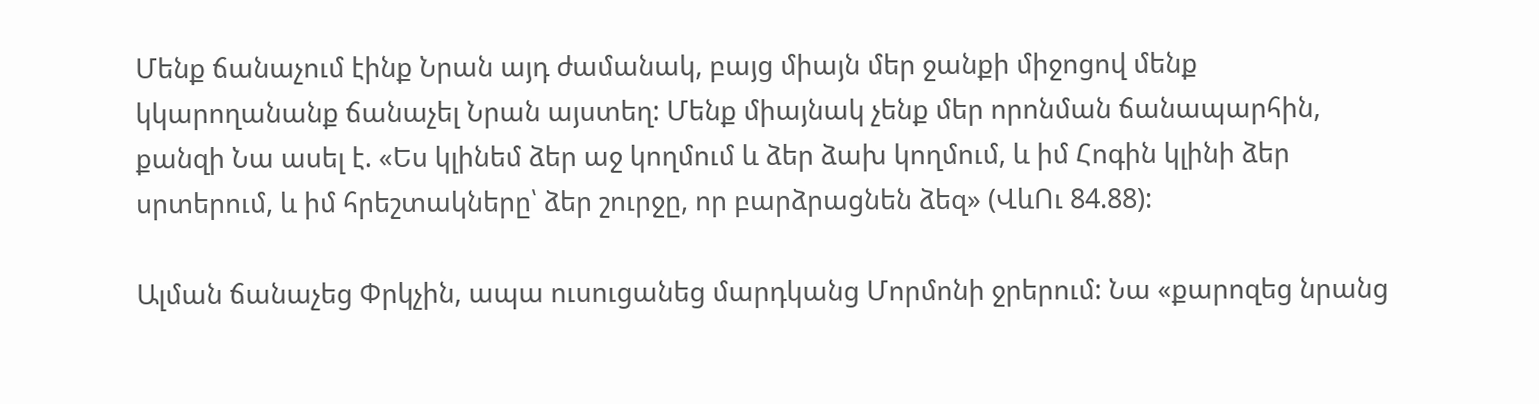Մենք ճանաչում էինք Նրան այդ ժամանակ, բայց միայն մեր ջանքի միջոցով մենք կկարողանանք ճանաչել Նրան այստեղ: Մենք միայնակ չենք մեր որոնման ճանապարհին, քանզի Նա ասել է. «Ես կլինեմ ձեր աջ կողմում և ձեր ձախ կողմում, և իմ Հոգին կլինի ձեր սրտերում, և իմ հրեշտակները՝ ձեր շուրջը, որ բարձրացնեն ձեզ» (ՎևՈւ 84.88):

Ալման ճանաչեց Փրկչին, ապա ուսուցանեց մարդկանց Մորմոնի ջրերում: Նա «քարոզեց նրանց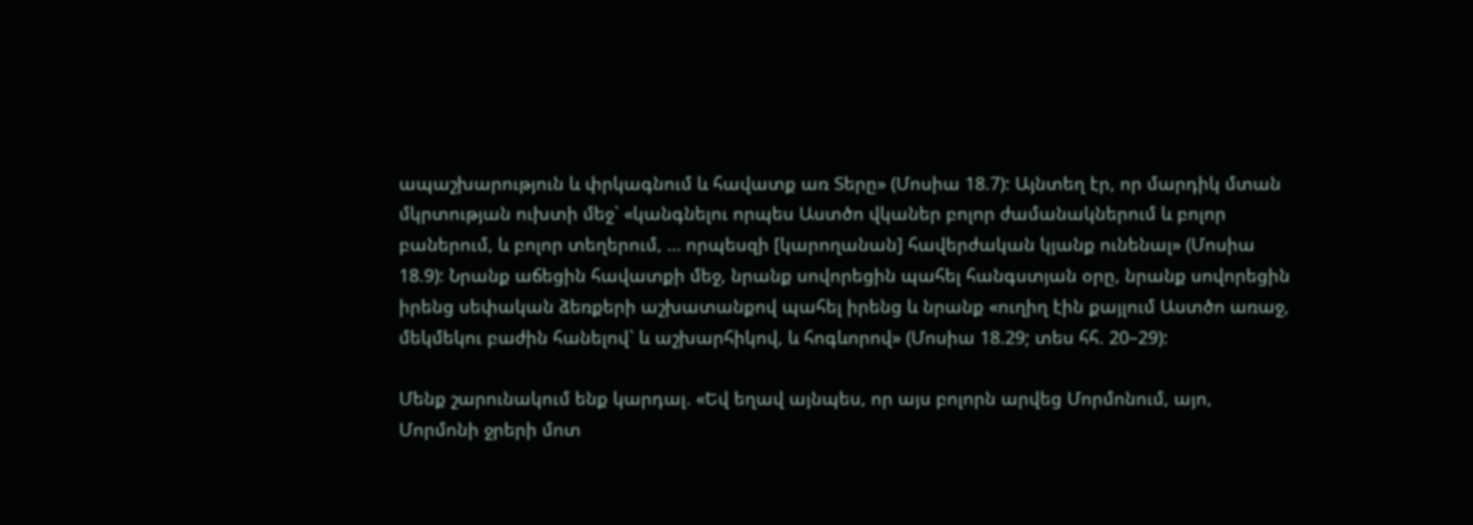ապաշխարություն և փրկագնում և հավատք առ Տերը» (Մոսիա 18.7): Այնտեղ էր, որ մարդիկ մտան մկրտության ուխտի մեջ` «կանգնելու որպես Աստծո վկաներ բոլոր ժամանակներում և բոլոր բաներում, և բոլոր տեղերում, … որպեսզի [կարողանան] հավերժական կյանք ունենալ» (Մոսիա 18.9): Նրանք աճեցին հավատքի մեջ, նրանք սովորեցին պահել հանգստյան օրը, նրանք սովորեցին իրենց սեփական ձեռքերի աշխատանքով պահել իրենց և նրանք «ուղիղ էին քայլում Աստծո առաջ, մեկմեկու բաժին հանելով` և աշխարհիկով, և հոգևորով» (Մոսիա 18.29; տես հհ. 20–29):

Մենք շարունակում ենք կարդալ. «Եվ եղավ այնպես, որ այս բոլորն արվեց Մորմոնում, այո, Մորմոնի ջրերի մոտ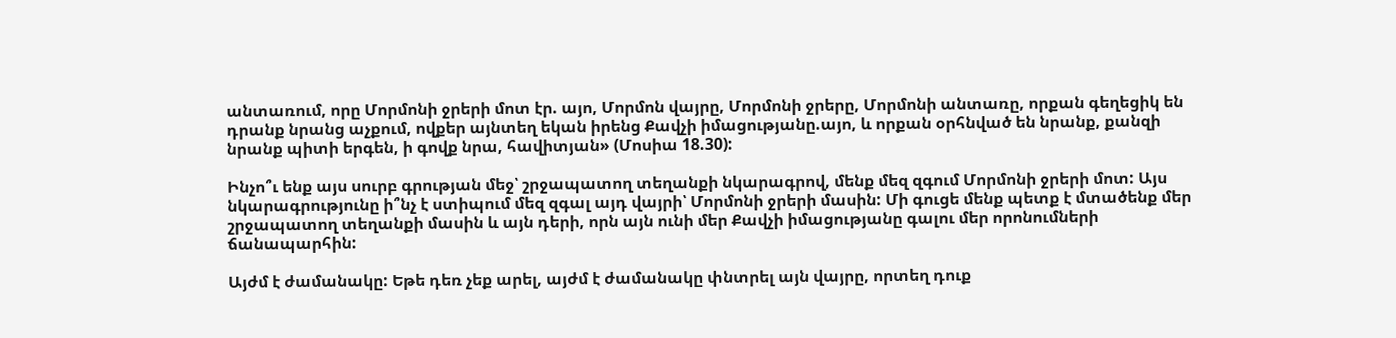անտառում, որը Մորմոնի ջրերի մոտ էր. այո, Մորմոն վայրը, Մորմոնի ջրերը, Մորմոնի անտառը, որքան գեղեցիկ են դրանք նրանց աչքում, ովքեր այնտեղ եկան իրենց Քավչի իմացությանը.այո, և որքան օրհնված են նրանք, քանզի նրանք պիտի երգեն, ի գովք նրա, հավիտյան» (Մոսիա 18.30):

Ինչո՞ւ ենք այս սուրբ գրության մեջ՝ շրջապատող տեղանքի նկարագրով, մենք մեզ զգում Մորմոնի ջրերի մոտ: Այս նկարագրությունը ի՞նչ է ստիպում մեզ զգալ այդ վայրի՝ Մորմոնի ջրերի մասին: Մի գուցե մենք պետք է մտածենք մեր շրջապատող տեղանքի մասին և այն դերի, որն այն ունի մեր Քավչի իմացությանը գալու մեր որոնումների ճանապարհին:

Այժմ է ժամանակը: Եթե դեռ չեք արել, այժմ է ժամանակը փնտրել այն վայրը, որտեղ դուք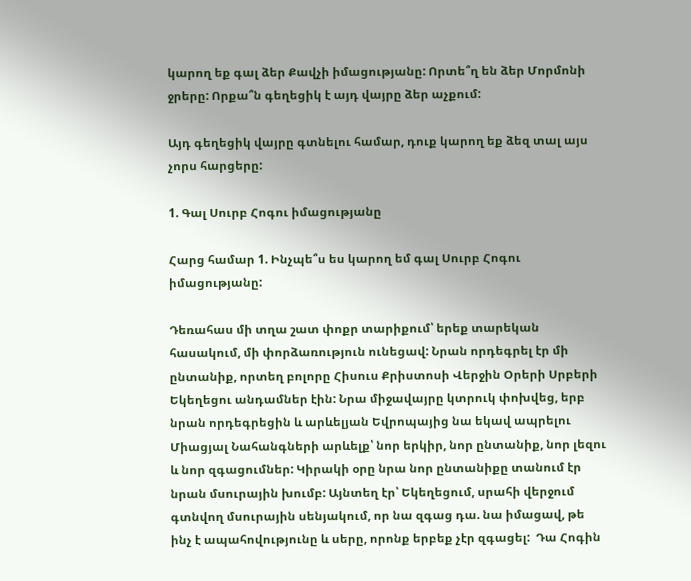կարող եք գալ ձեր Քավչի իմացությանը: Որտե՞ղ են ձեր Մորմոնի ջրերը: Որքա՞ն գեղեցիկ է այդ վայրը ձեր աչքում:

Այդ գեղեցիկ վայրը գտնելու համար, դուք կարող եք ձեզ տալ այս չորս հարցերը:

1. Գալ Սուրբ Հոգու իմացությանը

Հարց համար 1. Ինչպե՞ս ես կարող եմ գալ Սուրբ Հոգու իմացությանը:

Դեռահաս մի տղա շատ փոքր տարիքում՝ երեք տարեկան հասակում, մի փորձառություն ունեցավ: Նրան որդեգրել էր մի ընտանիք, որտեղ բոլորը Հիսուս Քրիստոսի Վերջին Օրերի Սրբերի Եկեղեցու անդամներ էին: Նրա միջավայրը կտրուկ փոխվեց, երբ նրան որդեգրեցին և արևելյան Եվրոպայից նա եկավ ապրելու Միացյալ Նահանգների արևելք՝ նոր երկիր, նոր ընտանիք, նոր լեզու և նոր զգացումներ: Կիրակի օրը նրա նոր ընտանիքը տանում էր նրան մսուրային խումբ: Այնտեղ էր՝ Եկեղեցում, սրահի վերջում գտնվող մսուրային սենյակում, որ նա զգաց դա. նա իմացավ, թե ինչ է ապահովությունը և սերը, որոնք երբեք չէր զգացել:  Դա Հոգին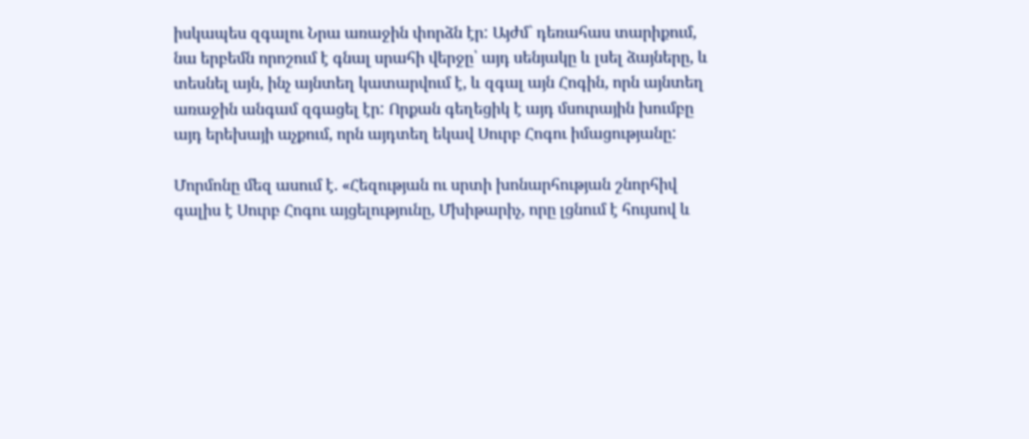իսկապես զգալու Նրա առաջին փորձն էր: Այժմ` դեռահաս տարիքում, նա երբեմն որոշում է գնալ սրահի վերջը՝ այդ սենյակը և լսել ձայները, և տեսնել այն, ինչ այնտեղ կատարվում է, և զգալ այն Հոգին, որն այնտեղ առաջին անգամ զգացել էր: Որքան գեղեցիկ է այդ մսուրային խումբը այդ երեխայի աչքում, որն այդտեղ եկավ Սուրբ Հոգու իմացությանը:

Մորմոնը մեզ ասում է. «Հեզության ու սրտի խոնարհության շնորհիվ գալիս է Սուրբ Հոգու այցելությունը, Մխիթարիչ, որը լցնում է հույսով և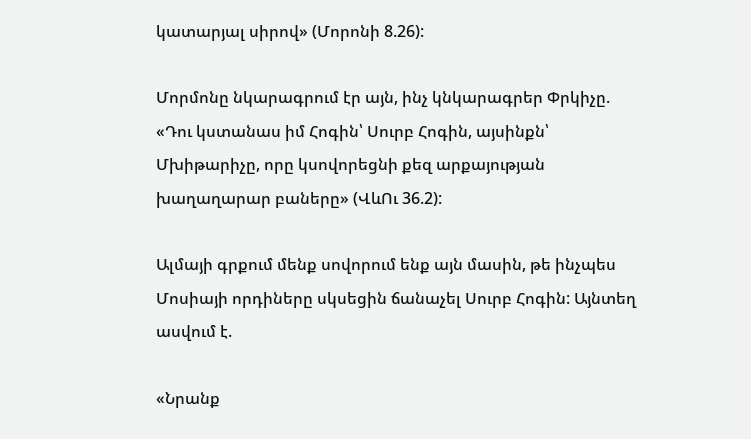կատարյալ սիրով» (Մորոնի 8.26):

Մորմոնը նկարագրում էր այն, ինչ կնկարագրեր Փրկիչը. «Դու կստանաս իմ Հոգին՝ Սուրբ Հոգին, այսինքն՝ Մխիթարիչը, որը կսովորեցնի քեզ արքայության խաղաղարար բաները» (ՎևՈւ 36.2):

Ալմայի գրքում մենք սովորում ենք այն մասին, թե ինչպես Մոսիայի որդիները սկսեցին ճանաչել Սուրբ Հոգին: Այնտեղ ասվում է.

«Նրանք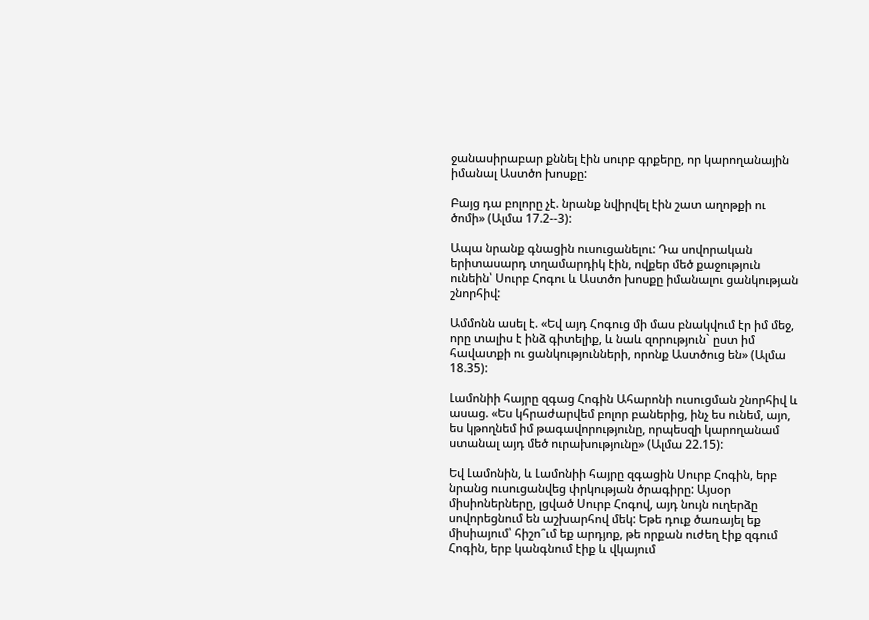ջանասիրաբար քննել էին սուրբ գրքերը, որ կարողանային իմանալ Աստծո խոսքը:

Բայց դա բոլորը չէ. նրանք նվիրվել էին շատ աղոթքի ու ծոմի» (Ալմա 17.2--3):

Ապա նրանք գնացին ուսուցանելու: Դա սովորական երիտասարդ տղամարդիկ էին, ովքեր մեծ քաջություն ունեին՝ Սուրբ Հոգու և Աստծո խոսքը իմանալու ցանկության շնորհիվ:

Ամմոնն ասել է. «Եվ այդ Հոգուց մի մաս բնակվում էր իմ մեջ, որը տալիս է ինձ գիտելիք, և նաև զորություն` ըստ իմ հավատքի ու ցանկությունների, որոնք Աստծուց են» (Ալմա 18.35):

Լամոնիի հայրը զգաց Հոգին Ահարոնի ուսուցման շնորհիվ և ասաց. «Ես կհրաժարվեմ բոլոր բաներից, ինչ ես ունեմ, այո, ես կթողնեմ իմ թագավորությունը, որպեսզի կարողանամ ստանալ այդ մեծ ուրախությունը» (Ալմա 22.15):

Եվ Լամոնին, և Լամոնիի հայրը զգացին Սուրբ Հոգին, երբ նրանց ուսուցանվեց փրկության ծրագիրը: Այսօր միսիոներները, լցված Սուրբ Հոգով, այդ նույն ուղերձը սովորեցնում են աշխարհով մեկ: Եթե դուք ծառայել եք միսիայում՝ հիշո՞ւմ եք արդյոք, թե որքան ուժեղ էիք զգում Հոգին, երբ կանգնում էիք և վկայում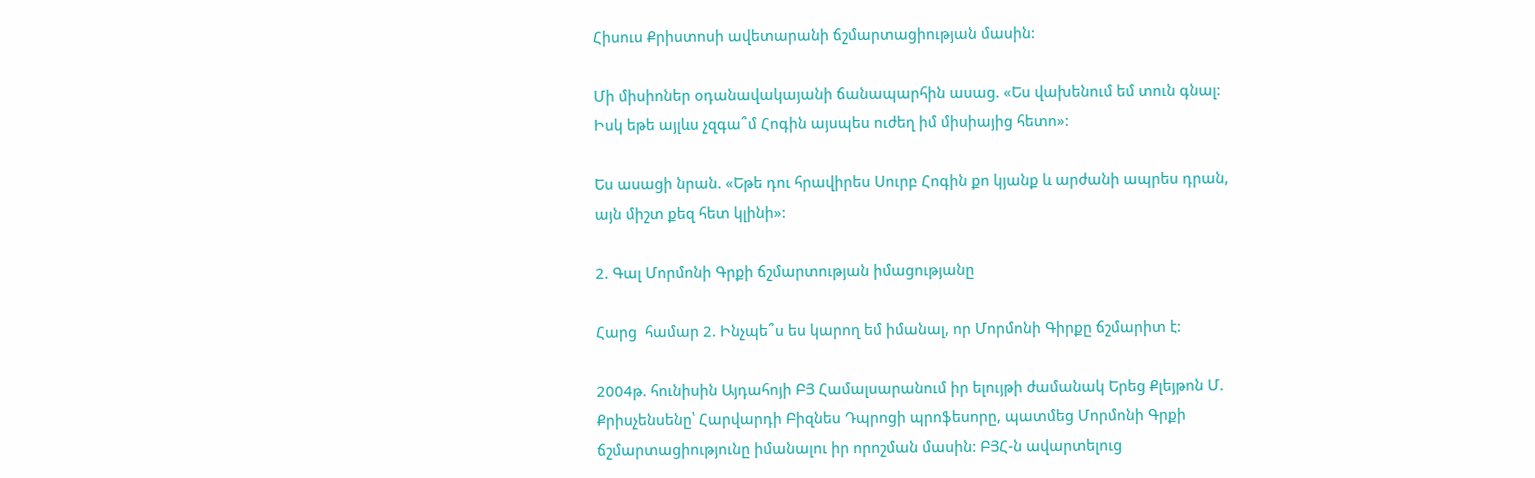Հիսուս Քրիստոսի ավետարանի ճշմարտացիության մասին:

Մի միսիոներ օդանավակայանի ճանապարհին ասաց. «Ես վախենում եմ տուն գնալ: Իսկ եթե այլևս չզգա՞մ Հոգին այսպես ուժեղ իմ միսիայից հետո»:

Ես ասացի նրան. «Եթե դու հրավիրես Սուրբ Հոգին քո կյանք և արժանի ապրես դրան, այն միշտ քեզ հետ կլինի»:

2. Գալ Մորմոնի Գրքի ճշմարտության իմացությանը

Հարց  համար 2. Ինչպե՞ս ես կարող եմ իմանալ, որ Մորմոնի Գիրքը ճշմարիտ է:

2004թ. հունիսին Այդահոյի ԲՅ Համալսարանում իր ելույթի ժամանակ Երեց Քլեյթոն Մ. Քրիսչենսենը՝ Հարվարդի Բիզնես Դպրոցի պրոֆեսորը, պատմեց Մորմոնի Գրքի ճշմարտացիությունը իմանալու իր որոշման մասին: ԲՅՀ-ն ավարտելուց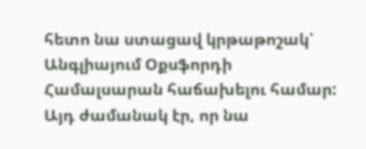հետո նա ստացավ կրթաթոշակ՝ Անգլիայում Օքսֆորդի Համալսարան հաճախելու համար: Այդ ժամանակ էր, որ նա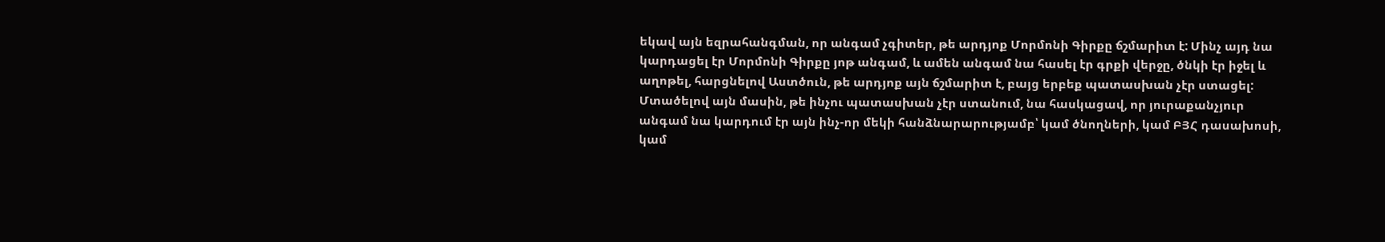եկավ այն եզրահանգման, որ անգամ չգիտեր, թե արդյոք Մորմոնի Գիրքը ճշմարիտ է: Մինչ այդ նա կարդացել էր Մորմոնի Գիրքը յոթ անգամ, և ամեն անգամ նա հասել էր գրքի վերջը, ծնկի էր իջել և աղոթել, հարցնելով Աստծուն, թե արդյոք այն ճշմարիտ է, բայց երբեք պատասխան չէր ստացել: Մտածելով այն մասին, թե ինչու պատասխան չէր ստանում, նա հասկացավ, որ յուրաքանչյուր անգամ նա կարդում էր այն ինչ-որ մեկի հանձնարարությամբ՝ կամ ծնողների, կամ ԲՅՀ դասախոսի, կամ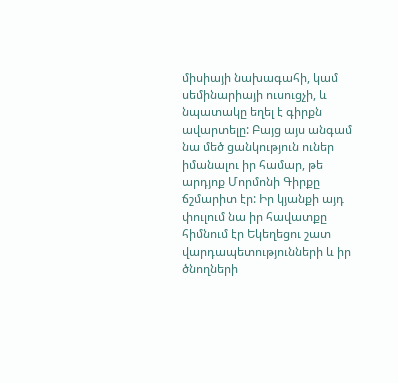միսիայի նախագահի, կամ սեմինարիայի ուսուցչի, և նպատակը եղել է գիրքն ավարտելը: Բայց այս անգամ նա մեծ ցանկություն ուներ իմանալու իր համար, թե արդյոք Մորմոնի Գիրքը ճշմարիտ էր: Իր կյանքի այդ փուլում նա իր հավատքը հիմնում էր Եկեղեցու շատ վարդապետությունների և իր ծնողների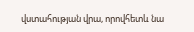վստահության վրա, որովհետև նա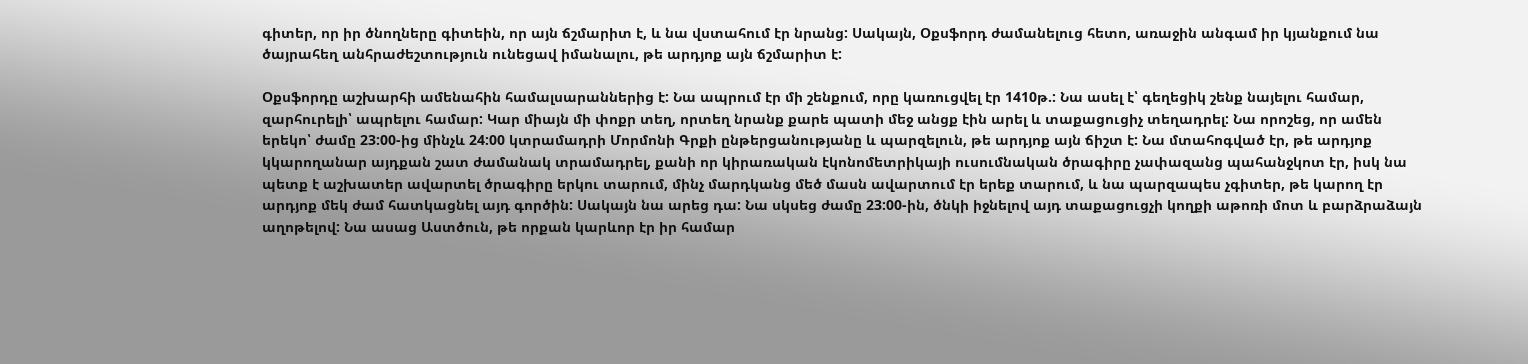գիտեր, որ իր ծնողները գիտեին, որ այն ճշմարիտ է, և նա վստահում էր նրանց: Սակայն, Օքսֆորդ ժամանելուց հետո, առաջին անգամ իր կյանքում նա ծայրահեղ անհրաժեշտություն ունեցավ իմանալու, թե արդյոք այն ճշմարիտ է:

Օքսֆորդը աշխարհի ամենահին համալսարաններից է: Նա ապրում էր մի շենքում, որը կառուցվել էր 1410թ.: Նա ասել է՝ գեղեցիկ շենք նայելու համար, զարհուրելի՝ ապրելու համար: Կար միայն մի փոքր տեղ, որտեղ նրանք քարե պատի մեջ անցք էին արել և տաքացուցիչ տեղադրել: Նա որոշեց, որ ամեն երեկո՝ ժամը 23:00-ից մինչև 24:00 կտրամադրի Մորմոնի Գրքի ընթերցանությանը և պարզելուն, թե արդյոք այն ճիշտ է: Նա մտահոգված էր, թե արդյոք կկարողանար այդքան շատ ժամանակ տրամադրել, քանի որ կիրառական էկոնոմետրիկայի ուսումնական ծրագիրը չափազանց պահանջկոտ էր, իսկ նա պետք է աշխատեր ավարտել ծրագիրը երկու տարում, մինչ մարդկանց մեծ մասն ավարտում էր երեք տարում, և նա պարզապես չգիտեր, թե կարող էր արդյոք մեկ ժամ հատկացնել այդ գործին: Սակայն նա արեց դա: Նա սկսեց ժամը 23:00-ին, ծնկի իջնելով այդ տաքացուցչի կողքի աթոռի մոտ և բարձրաձայն աղոթելով: Նա ասաց Աստծուն, թե որքան կարևոր էր իր համար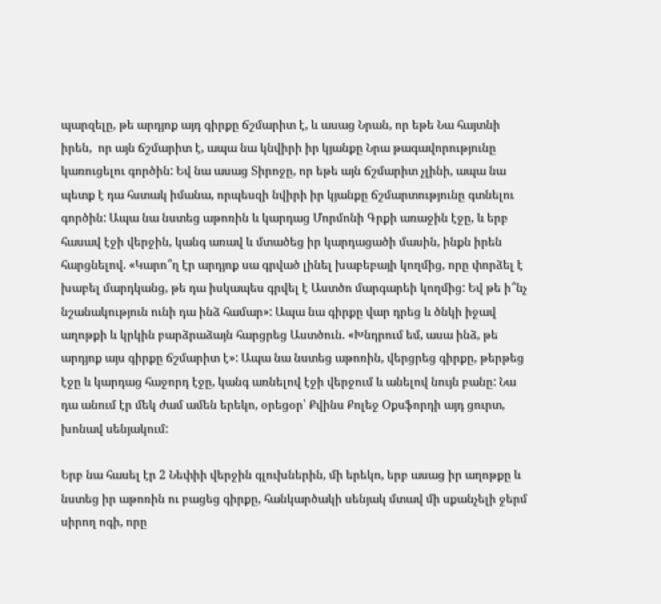պարզելը, թե արդյոք այդ գիրքը ճշմարիտ է, և ասաց Նրան, որ եթե Նա հայտնի իրեն,  որ այն ճշմարիտ է, ապա նա կնվիրի իր կյանքը Նրա թագավորությունը կառուցելու գործին: Եվ նա ասաց Տիրոջը, որ եթե այն ճշմարիտ չլինի, ապա նա պետք է դա հստակ իմանա, որպեսզի նվիրի իր կյանքը ճշմարտությունը գտնելու գործին: Ապա նա նստեց աթոռին և կարդաց Մորմոնի Գրքի առաջին էջը, և երբ հասավ էջի վերջին, կանգ առավ և մտածեց իր կարդացածի մասին, ինքն իրեն հարցնելով. «Կարո՞ղ էր արդյոք սա գրված լինել խաբեբայի կողմից, որը փորձել է խաբել մարդկանց, թե դա իսկապես գրվել է Աստծո մարգարեի կողմից: Եվ թե ի՞նչ նշանակություն ունի դա ինձ համար»: Ապա նա գիրքը վար դրեց և ծնկի իջավ աղոթքի և կրկին բարձրաձայն հարցրեց Աստծուն. «Խնդրում եմ, ասա ինձ, թե արդյոք այս գիրքը ճշմարիտ է»: Ապա նա նստեց աթոռին, վերցրեց գիրքը, թերթեց էջը և կարդաց հաջորդ էջը, կանգ առնելով էջի վերջում և անելով նույն բանը: Նա դա անում էր մեկ ժամ ամեն երեկո, օրեցօր՝ Քվինս Քոլեջ Օքսֆորդի այդ ցուրտ, խոնավ սենյակում:

Երբ նա հասել էր 2 Նեփիի վերջին գլուխներին, մի երեկո, երբ ասաց իր աղոթքը և նստեց իր աթոռին ու բացեց գիրքը, հանկարծակի սենյակ մտավ մի սքանչելի ջերմ սիրող ոգի, որը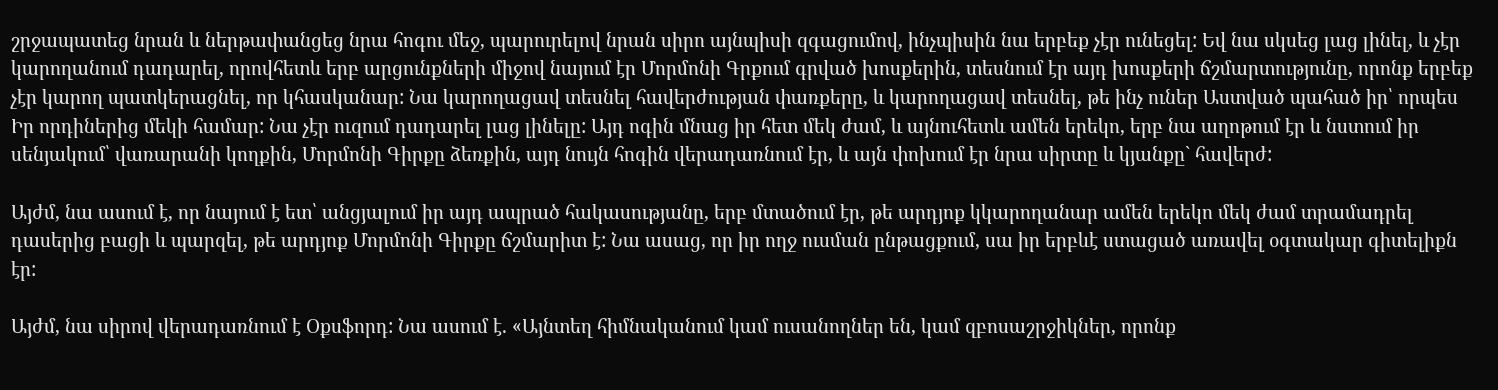շրջապատեց նրան և ներթափանցեց նրա հոգու մեջ, պարուրելով նրան սիրո այնպիսի զգացումով, ինչպիսին նա երբեք չէր ունեցել: Եվ նա սկսեց լաց լինել, և չէր կարողանում դադարել, որովհետև երբ արցունքների միջով նայում էր Մորմոնի Գրքում գրված խոսքերին, տեսնում էր այդ խոսքերի ճշմարտությունը, որոնք երբեք չէր կարող պատկերացնել, որ կհասկանար: Նա կարողացավ տեսնել հավերժության փառքերը, և կարողացավ տեսնել, թե ինչ ուներ Աստված պահած իր՝ որպես Իր որդիներից մեկի համար: Նա չէր ուզում դադարել լաց լինելը: Այդ ոգին մնաց իր հետ մեկ ժամ, և այնուհետև ամեն երեկո, երբ նա աղոթում էր և նստում իր սենյակում՝ վառարանի կողքին, Մորմոնի Գիրքը ձեռքին, այդ նույն հոգին վերադառնում էր, և այն փոխում էր նրա սիրտը և կյանքը` հավերժ:

Այժմ, նա ասում է, որ նայում է ետ՝ անցյալում իր այդ ապրած հակասությանը, երբ մտածում էր, թե արդյոք կկարողանար ամեն երեկո մեկ ժամ տրամադրել  դասերից բացի և պարզել, թե արդյոք Մորմոնի Գիրքը ճշմարիտ է: Նա ասաց, որ իր ողջ ուսման ընթացքում, սա իր երբևէ ստացած առավել օգտակար գիտելիքն էր:

Այժմ, նա սիրով վերադառնում է Օքսֆորդ: Նա ասում է. «Այնտեղ հիմնականում կամ ուսանողներ են, կամ զբոսաշրջիկներ, որոնք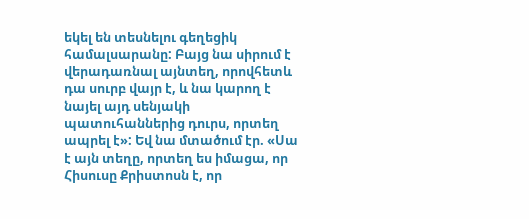եկել են տեսնելու գեղեցիկ համալսարանը: Բայց նա սիրում է վերադառնալ այնտեղ, որովհետև դա սուրբ վայր է, և նա կարող է նայել այդ սենյակի պատուհաններից դուրս, որտեղ ապրել է»: Եվ նա մտածում էր. «Սա է այն տեղը, որտեղ ես իմացա, որ Հիսուսը Քրիստոսն է, որ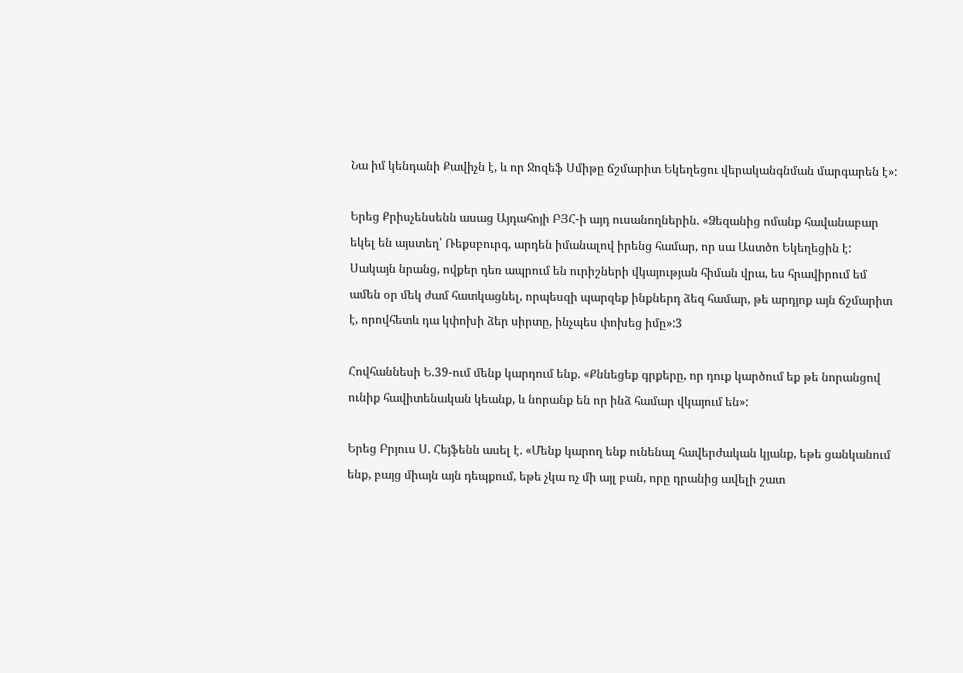Նա իմ կենդանի Քավիչն է, և որ Ջոզեֆ Սմիթը ճշմարիտ Եկեղեցու վերականգնման մարգարեն է»:

Երեց Քրիսչենսենն ասաց Այդահոյի ԲՅՀ-ի այդ ուսանողներին. «Ձեզանից ոմանք հավանաբար եկել են այստեղ՝ Ռեքսբուրգ, արդեն իմանալով իրենց համար, որ սա Աստծո Եկեղեցին է: Սակայն նրանց, ովքեր դեռ ապրում են ուրիշների վկայության հիման վրա, ես հրավիրում եմ ամեն օր մեկ ժամ հատկացնել, որպեսզի պարզեք ինքներդ ձեզ համար, թե արդյոք այն ճշմարիտ է, որովհետև դա կփոխի ձեր սիրտը, ինչպես փոխեց իմը»:3

Հովհաննեսի Ե.39-ում մենք կարդում ենք. «Քննեցեք գրքերը, որ դուք կարծում եք թե նորանցով ունիք հավիտենական կեանք, և նորանք են որ ինձ համար վկայում են»:

Երեց Բրյուս Ս. Հեյֆենն ասել է. «Մենք կարող ենք ունենալ հավերժական կյանք, եթե ցանկանում ենք, բայց միայն այն դեպքում, եթե չկա ոչ մի այլ բան, որը դրանից ավելի շատ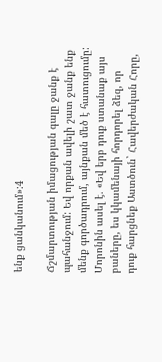ենք ցանկանում»:4

Ճշմարտության իմացության գալը ջանք է պահանջում: Եվ որքան ավելի շատ ջանք ենք մենք գործադրում, այնքան մեծ է հատուցումը: Մորոնին ասել է. «Եվ երբ դուք ստանաք այս բաները, ես կկամենայի հորդորել ձեզ, որ դուք հարցնեք Աստծուն` Հավերժական Հորը,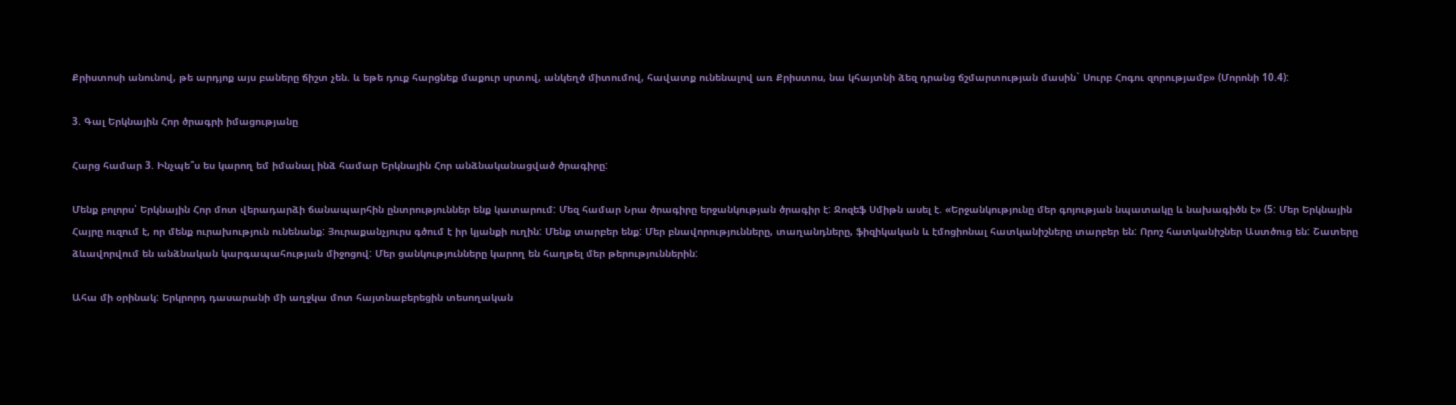Քրիստոսի անունով, թե արդյոք այս բաները ճիշտ չեն. և եթե դուք հարցնեք մաքուր սրտով, անկեղծ միտումով, հավատք ունենալով առ Քրիստոս, նա կհայտնի ձեզ դրանց ճշմարտության մասին` Սուրբ Հոգու զորությամբ» (Մորոնի 10.4):

3. Գալ Երկնային Հոր ծրագրի իմացությանը

Հարց համար 3. Ինչպե՞ս ես կարող եմ իմանալ ինձ համար Երկնային Հոր անձնականացված ծրագիրը:

Մենք բոլորս՝ Երկնային Հոր մոտ վերադարձի ճանապարհին ընտրություններ ենք կատարում: Մեզ համար Նրա ծրագիրը երջանկության ծրագիր է: Ջոզեֆ Սմիթն ասել է. «Երջանկությունը մեր գոյության նպատակը և նախագիծն է» (5: Մեր Երկնային Հայրը ուզում է, որ մենք ուրախություն ունենանք: Յուրաքանչյուրս գծում է իր կյանքի ուղին: Մենք տարբեր ենք: Մեր բնավորությունները, տաղանդները, ֆիզիկական և էմոցիոնալ հատկանիշները տարբեր են: Որոշ հատկանիշներ Աստծուց են: Շատերը ձևավորվում են անձնական կարգապահության միջոցով: Մեր ցանկությունները կարող են հաղթել մեր թերություններին:

Ահա մի օրինակ: Երկրորդ դասարանի մի աղջկա մոտ հայտնաբերեցին տեսողական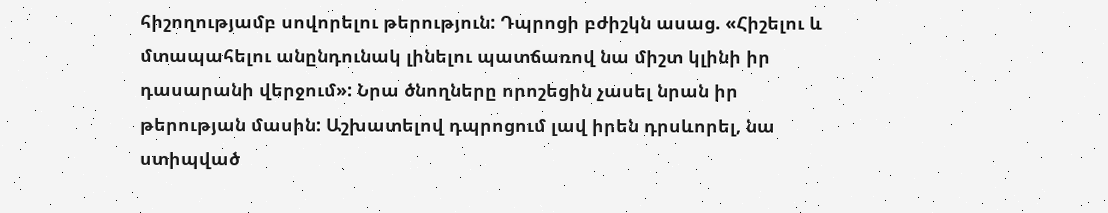հիշողությամբ սովորելու թերություն: Դպրոցի բժիշկն ասաց. «Հիշելու և մտապահելու անընդունակ լինելու պատճառով նա միշտ կլինի իր դասարանի վերջում»: Նրա ծնողները որոշեցին չասել նրան իր թերության մասին: Աշխատելով դպրոցում լավ իրեն դրսևորել, նա ստիպված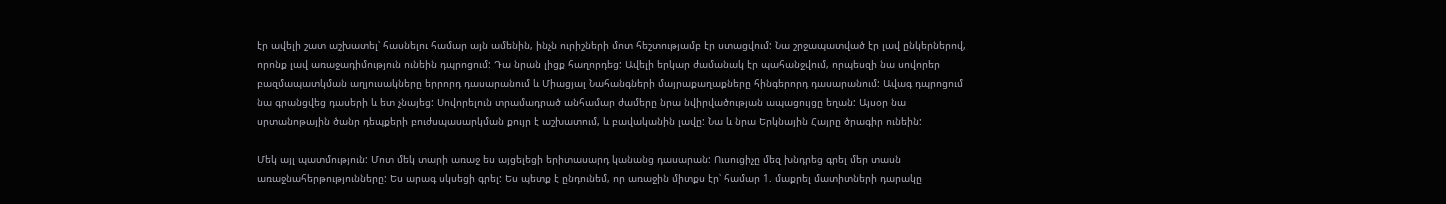էր ավելի շատ աշխատել՝ հասնելու համար այն ամենին, ինչն ուրիշների մոտ հեշտությամբ էր ստացվում: Նա շրջապատված էր լավ ընկերներով, որոնք լավ առաջադիմություն ունեին դպրոցում: Դա նրան լիցք հաղորդեց: Ավելի երկար ժամանակ էր պահանջվում, որպեսզի նա սովորեր բազմապատկման աղյուսակները երրորդ դասարանում և Միացյալ Նահանգների մայրաքաղաքները հինգերորդ դասարանում: Ավագ դպրոցում նա գրանցվեց դասերի և ետ չնայեց: Սովորելուն տրամադրած անհամար ժամերը նրա նվիրվածության ապացույցը եղան: Այսօր նա սրտանոթային ծանր դեպքերի բուժսպասարկման քույր է աշխատում, և բավականին լավը: Նա և նրա Երկնային Հայրը ծրագիր ունեին:

Մեկ այլ պատմություն: Մոտ մեկ տարի առաջ ես այցելեցի երիտասարդ կանանց դասարան: Ուսուցիչը մեզ խնդրեց գրել մեր տասն առաջնահերթությունները: Ես արագ սկսեցի գրել: Ես պետք է ընդունեմ, որ առաջին միտքս էր՝ համար 1. մաքրել մատիտների դարակը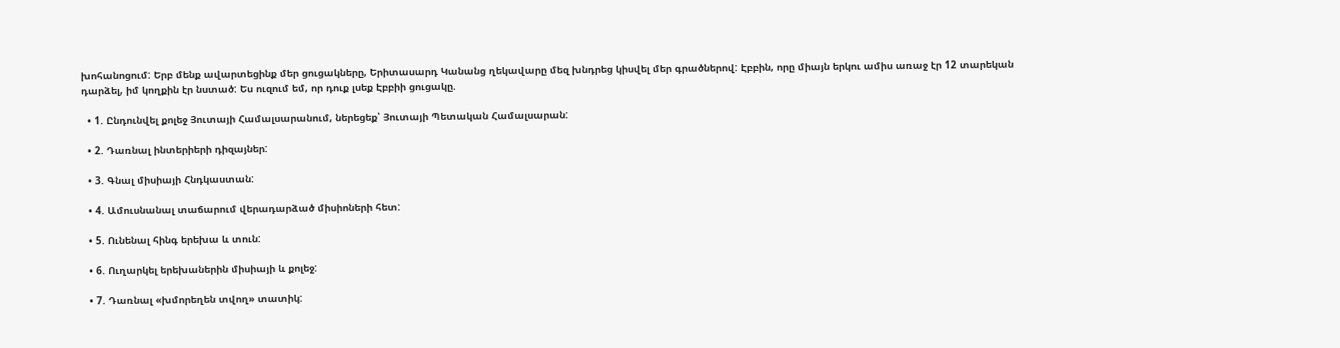խոհանոցում: Երբ մենք ավարտեցինք մեր ցուցակները, Երիտասարդ Կանանց ղեկավարը մեզ խնդրեց կիսվել մեր գրածներով: Էբբին, որը միայն երկու ամիս առաջ էր 12 տարեկան դարձել, իմ կողքին էր նստած: Ես ուզում եմ, որ դուք լսեք Էբբիի ցուցակը.

  • 1. Ընդունվել քոլեջ Յուտայի Համալսարանում, ներեցեք՝ Յուտայի Պետական Համալսարան:

  • 2. Դառնալ ինտերիերի դիզայներ:

  • 3. Գնալ միսիայի Հնդկաստան:

  • 4. Ամուսնանալ տաճարում վերադարձած միսիոների հետ:

  • 5. Ունենալ հինգ երեխա և տուն:

  • 6. Ուղարկել երեխաներին միսիայի և քոլեջ:

  • 7. Դառնալ «խմորեղեն տվող» տատիկ: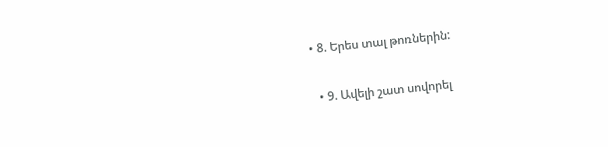• 8. Երես տալ թոռներին:

  • 9. Ավելի շատ սովորել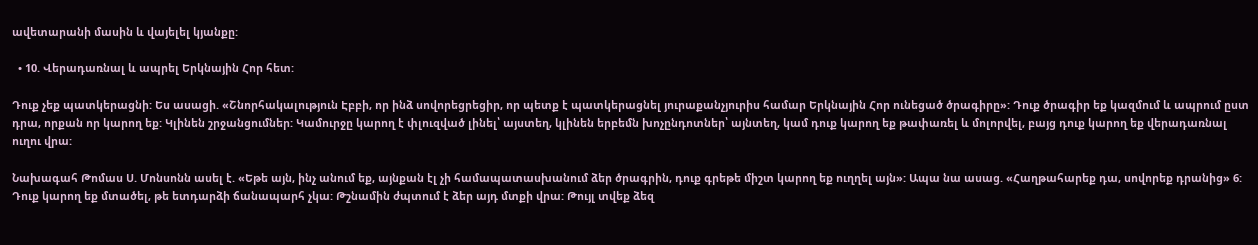ավետարանի մասին և վայելել կյանքը:

  • 10. Վերադառնալ և ապրել Երկնային Հոր հետ:

Դուք չեք պատկերացնի: Ես ասացի. «Շնորհակալություն Էբբի, որ ինձ սովորեցրեցիր, որ պետք է պատկերացնել յուրաքանչյուրիս համար Երկնային Հոր ունեցած ծրագիրը»: Դուք ծրագիր եք կազմում և ապրում ըստ դրա, որքան որ կարող եք: Կլինեն շրջանցումներ: Կամուրջը կարող է փլուզված լինել՝ այստեղ, կլինեն երբեմն խոչընդոտներ՝ այնտեղ, կամ դուք կարող եք թափառել և մոլորվել, բայց դուք կարող եք վերադառնալ ուղու վրա:

Նախագահ Թոմաս Ս. Մոնսոնն ասել է. «Եթե այն, ինչ անում եք, այնքան էլ չի համապատասխանում ձեր ծրագրին, դուք գրեթե միշտ կարող եք ուղղել այն»: Ապա նա ասաց. «Հաղթահարեք դա, սովորեք դրանից» 6: Դուք կարող եք մտածել, թե ետդարձի ճանապարհ չկա: Թշնամին ժպտում է ձեր այդ մտքի վրա: Թույլ տվեք ձեզ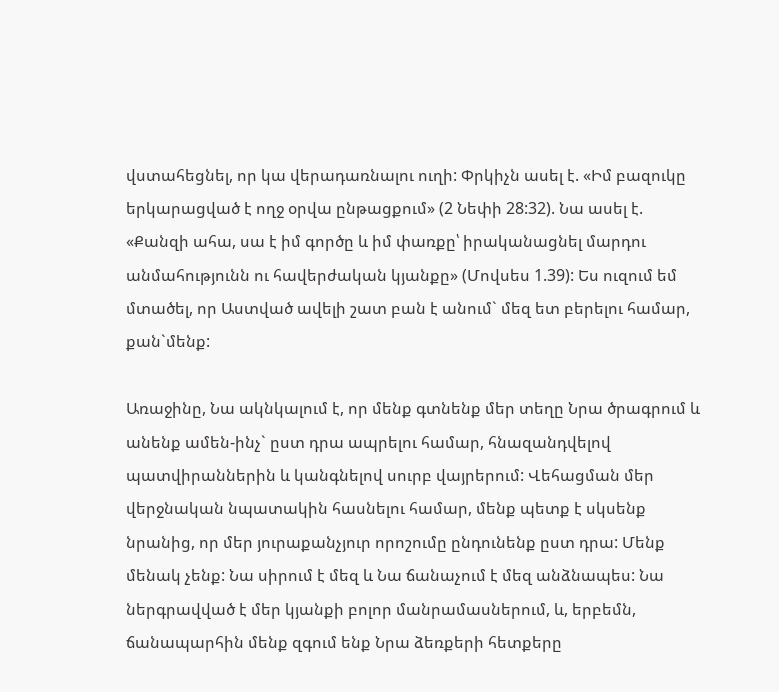վստահեցնել, որ կա վերադառնալու ուղի: Փրկիչն ասել է. «Իմ բազուկը երկարացված է ողջ օրվա ընթացքում» (2 Նեփի 28:32). Նա ասել է. «Քանզի ահա, սա է իմ գործը և իմ փառքը՝ իրականացնել մարդու անմահությունն ու հավերժական կյանքը» (Մովսես 1.39): Ես ուզում եմ մտածել, որ Աստված ավելի շատ բան է անում` մեզ ետ բերելու համար, քան`մենք:

Առաջինը, Նա ակնկալում է, որ մենք գտնենք մեր տեղը Նրա ծրագրում և անենք ամեն-ինչ` ըստ դրա ապրելու համար, հնազանդվելով պատվիրաններին և կանգնելով սուրբ վայրերում: Վեհացման մեր վերջնական նպատակին հասնելու համար, մենք պետք է սկսենք նրանից, որ մեր յուրաքանչյուր որոշումը ընդունենք ըստ դրա: Մենք մենակ չենք: Նա սիրում է մեզ և Նա ճանաչում է մեզ անձնապես: Նա ներգրավված է մեր կյանքի բոլոր մանրամասներում, և, երբեմն, ճանապարհին մենք զգում ենք Նրա ձեռքերի հետքերը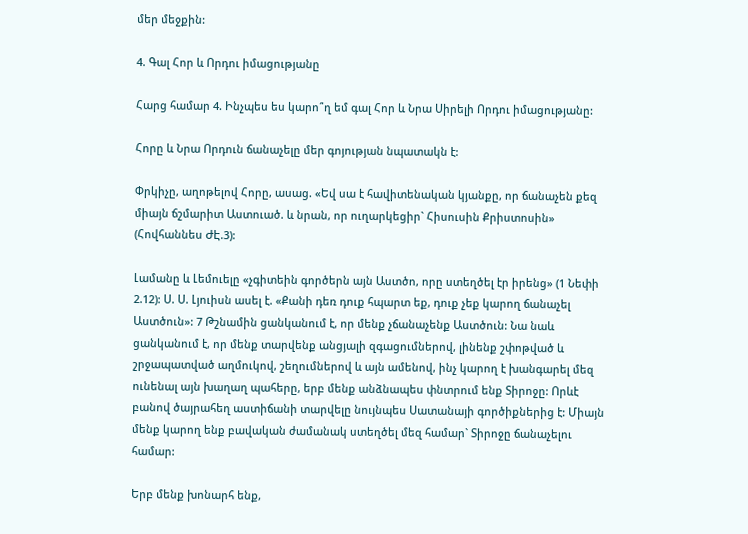մեր մեջքին:

4. Գալ Հոր և Որդու իմացությանը

Հարց համար 4. Ինչպես ես կարո՞ղ եմ գալ Հոր և Նրա Սիրելի Որդու իմացությանը:

Հորը և Նրա Որդուն ճանաչելը մեր գոյության նպատակն է:

Փրկիչը, աղոթելով Հորը, ասաց. «Եվ սա է հավիտենական կյանքը, որ ճանաչեն քեզ միայն ճշմարիտ Աստուած. և նրան, որ ուղարկեցիր` Հիսուսին Քրիստոսին» (Հովհաննես ԺԷ.3):

Լամանը և Լեմուելը «չգիտեին գործերն այն Աստծո, որը ստեղծել էր իրենց» (1 Նեփի 2.12): Ս. Ս. Լյուիսն ասել է. «Քանի դեռ դուք հպարտ եք, դուք չեք կարող ճանաչել Աստծուն»: 7 Թշնամին ցանկանում է, որ մենք չճանաչենք Աստծուն: Նա նաև ցանկանում է, որ մենք տարվենք անցյալի զգացումներով, լինենք շփոթված և շրջապատված աղմուկով, շեղումներով և այն ամենով, ինչ կարող է խանգարել մեզ ունենալ այն խաղաղ պահերը, երբ մենք անձնապես փնտրում ենք Տիրոջը: Որևէ բանով ծայրահեղ աստիճանի տարվելը նույնպես Սատանայի գործիքներից է: Միայն մենք կարող ենք բավական ժամանակ ստեղծել մեզ համար` Տիրոջը ճանաչելու համար:

Երբ մենք խոնարհ ենք,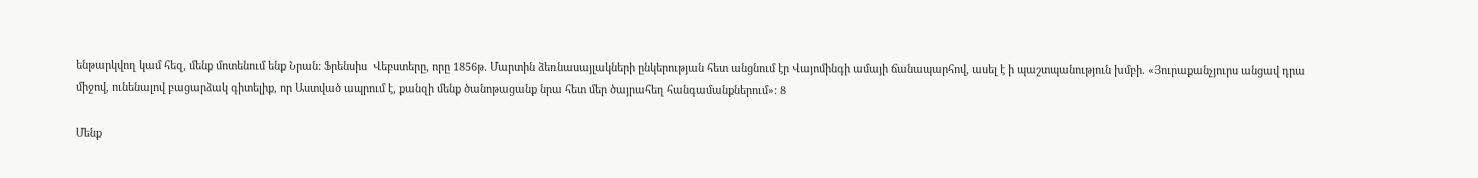ենթարկվող կամ հեզ, մենք մոտենում ենք Նրան: Ֆրենսիս  Վեբստերը, որը 1856թ. Մարտին ձեռնասայլակների ընկերության հետ անցնում էր Վայոմինգի ամայի ճանապարհով, ասել է ի պաշտպանություն խմբի. «Յուրաքանչյուրս անցավ դրա միջով, ունենալով բացարձակ գիտելիք, որ Աստված ապրում է, քանզի մենք ծանոթացանք նրա հետ մեր ծայրահեղ հանգամանքներում»: 8

Մենք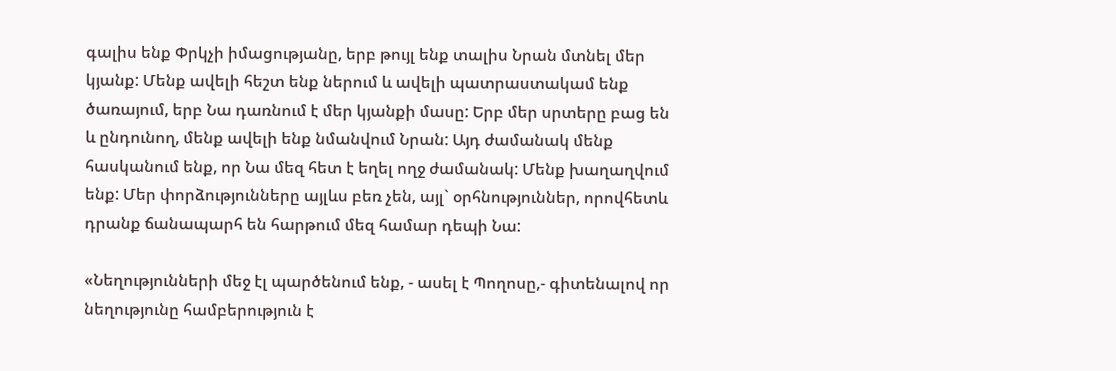գալիս ենք Փրկչի իմացությանը, երբ թույլ ենք տալիս Նրան մտնել մեր կյանք: Մենք ավելի հեշտ ենք ներում և ավելի պատրաստակամ ենք ծառայում, երբ Նա դառնում է մեր կյանքի մասը: Երբ մեր սրտերը բաց են և ընդունող, մենք ավելի ենք նմանվում Նրան: Այդ ժամանակ մենք հասկանում ենք, որ Նա մեզ հետ է եղել ողջ ժամանակ: Մենք խաղաղվում ենք: Մեր փորձությունները այլևս բեռ չեն, այլ` օրհնություններ, որովհետև դրանք ճանապարհ են հարթում մեզ համար դեպի Նա:

«Նեղությունների մեջ էլ պարծենում ենք, - ասել է Պողոսը,- գիտենալով որ նեղությունը համբերություն է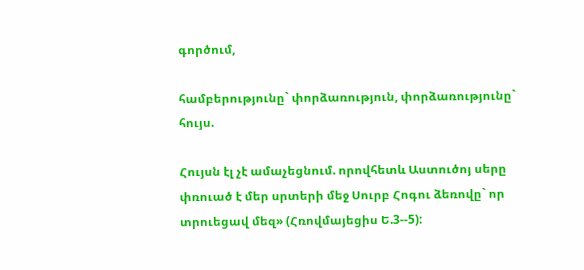գործում,

համբերությունը` փորձառություն, փորձառությունը` հույս.

Հույսն էլ չէ ամաչեցնում. որովհետև Աստուծոյ սերը փռուած է մեր սրտերի մեջ Սուրբ Հոգու ձեռովը` որ տրուեցավ մեզ» (Հռովմայեցիս Ե.3--5):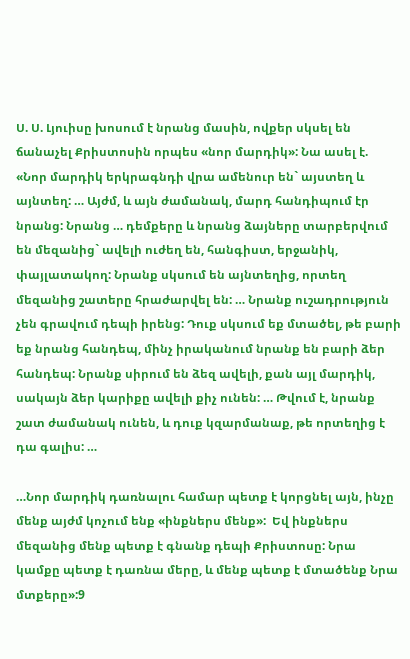Ս. Ս. Լյուիսը խոսում է նրանց մասին, ովքեր սկսել են ճանաչել Քրիստոսին որպես «նոր մարդիկ»: Նա ասել է. «Նոր մարդիկ երկրագնդի վրա ամենուր են` այստեղ և այնտեղ: … Այժմ, և այն ժամանակ, մարդ հանդիպում էր նրանց: Նրանց … դեմքերը և նրանց ձայները տարբերվում են մեզանից` ավելի ուժեղ են, հանգիստ, երջանիկ, փայլատակող: Նրանք սկսում են այնտեղից, որտեղ մեզանից շատերը հրաժարվել են: … Նրանք ուշադրություն չեն գրավում դեպի իրենց: Դուք սկսում եք մտածել, թե բարի եք նրանց հանդեպ, մինչ իրականում նրանք են բարի ձեր հանդեպ: Նրանք սիրում են ձեզ ավելի, քան այլ մարդիկ, սակայն ձեր կարիքը ավելի քիչ ունեն: … Թվում է, նրանք շատ ժամանակ ունեն, և դուք կզարմանաք, թե որտեղից է դա գալիս: …

…Նոր մարդիկ դառնալու համար պետք է կորցնել այն, ինչը մենք այժմ կոչում ենք «ինքներս մենք»:  Եվ ինքներս մեզանից մենք պետք է գնանք դեպի Քրիստոսը: Նրա կամքը պետք է դառնա մերը, և մենք պետք է մտածենք Նրա մտքերը»:9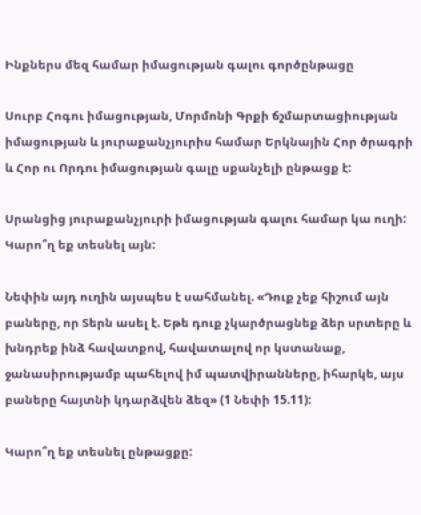Ինքներս մեզ համար իմացության գալու գործընթացը

Սուրբ Հոգու իմացության, Մորմոնի Գրքի ճշմարտացիության իմացության և յուրաքանչյուրիս համար Երկնային Հոր ծրագրի և Հոր ու Որդու իմացության գալը սքանչելի ընթացք է:

Սրանցից յուրաքանչյուրի իմացության գալու համար կա ուղի: Կարո՞ղ եք տեսնել այն:

Նեփին այդ ուղին այսպես է սահմանել. «Դուք չեք հիշում այն բաները, որ Տերն ասել է. Եթե դուք չկարծրացնեք ձեր սրտերը և խնդրեք ինձ հավատքով, հավատալով որ կստանաք, ջանասիրությամբ պահելով իմ պատվիրանները, իհարկե, այս բաները հայտնի կդարձվեն ձեզ» (1 Նեփի 15.11):

Կարո՞ղ եք տեսնել ընթացքը: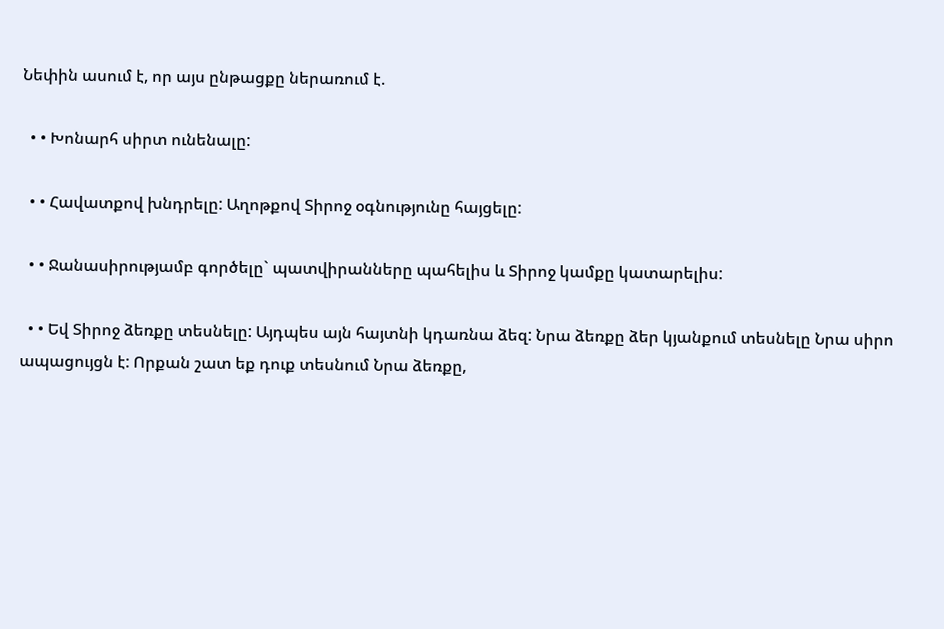Նեփին ասում է, որ այս ընթացքը ներառում է.

  • • Խոնարհ սիրտ ունենալը:

  • • Հավատքով խնդրելը: Աղոթքով Տիրոջ օգնությունը հայցելը:

  • • Ջանասիրությամբ գործելը` պատվիրանները պահելիս և Տիրոջ կամքը կատարելիս:

  • • Եվ Տիրոջ ձեռքը տեսնելը: Այդպես այն հայտնի կդառնա ձեզ: Նրա ձեռքը ձեր կյանքում տեսնելը Նրա սիրո ապացույցն է: Որքան շատ եք դուք տեսնում Նրա ձեռքը,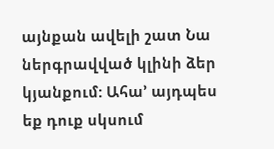այնքան ավելի շատ Նա ներգրավված կլինի ձեր կյանքում: Ահա’ այդպես եք դուք սկսում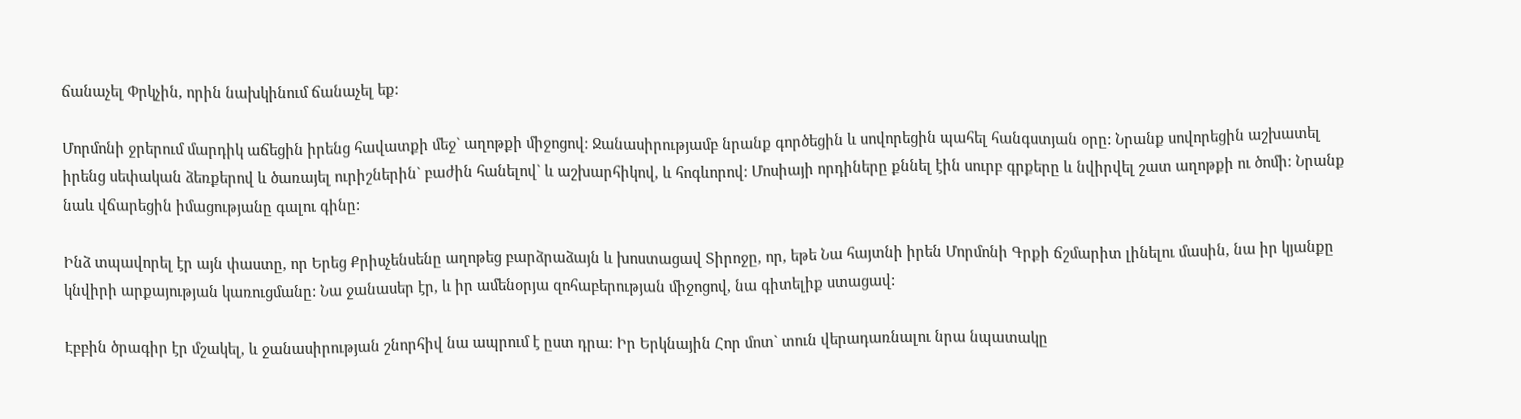ճանաչել Փրկչին, որին նախկինում ճանաչել եք:

Մորմոնի ջրերում մարդիկ աճեցին իրենց հավատքի մեջ` աղոթքի միջոցով: Ջանասիրությամբ նրանք գործեցին և սովորեցին պահել հանգստյան օրը: Նրանք սովորեցին աշխատել իրենց սեփական ձեռքերով և ծառայել ուրիշներին` բաժին հանելով` և աշխարհիկով, և հոգևորով: Մոսիայի որդիները քննել էին սուրբ գրքերը և նվիրվել շատ աղոթքի ու ծոմի: Նրանք նաև վճարեցին իմացությանը գալու գինը:

Ինձ տպավորել էր այն փաստը, որ Երեց Քրիսչենսենը աղոթեց բարձրաձայն և խոստացավ Տիրոջը, որ, եթե Նա հայտնի իրեն Մորմոնի Գրքի ճշմարիտ լինելու մասին, նա իր կյանքը կնվիրի արքայության կառուցմանը: Նա ջանասեր էր, և իր ամենօրյա զոհաբերության միջոցով, նա գիտելիք ստացավ:

Էբբին ծրագիր էր մշակել, և ջանասիրության շնորհիվ նա ապրում է ըստ դրա: Իր Երկնային Հոր մոտ` տուն վերադառնալու նրա նպատակը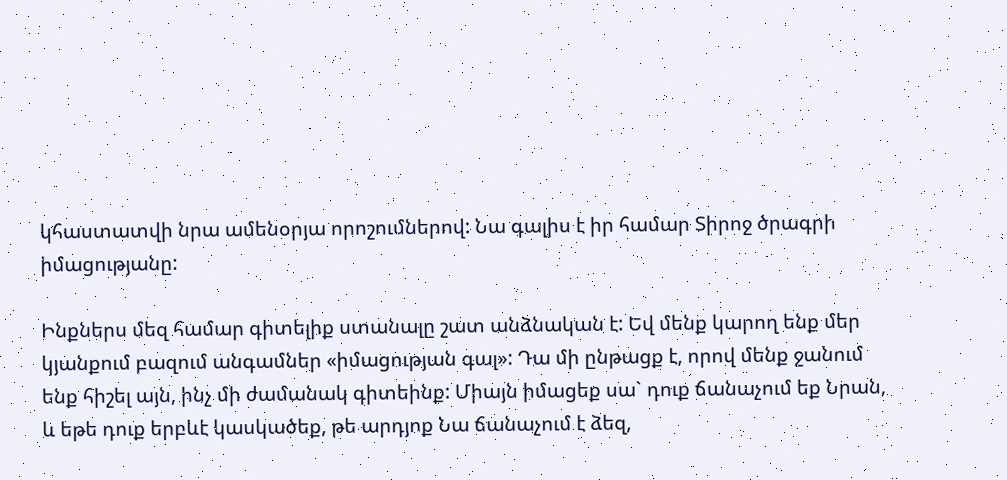կհաստատվի նրա ամենօրյա որոշումներով: Նա գալիս է իր համար Տիրոջ ծրագրի իմացությանը:

Ինքներս մեզ համար գիտելիք ստանալը շատ անձնական է: Եվ մենք կարող ենք մեր կյանքում բազում անգամներ «իմացության գալ»: Դա մի ընթացք է, որով մենք ջանում ենք հիշել այն, ինչ մի ժամանակ գիտեինք: Միայն իմացեք սա` դուք ճանաչում եք Նրան, և եթե դուք երբևէ կասկածեք, թե արդյոք Նա ճանաչում է ձեզ,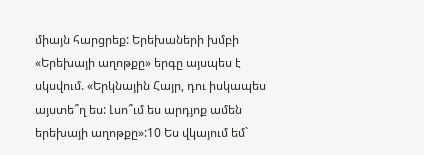միայն հարցրեք: Երեխաների խմբի «Երեխայի աղոթքը» երգը այսպես է սկսվում. «Երկնային Հայր, դու իսկապես այստե՞ղ ես: Լսո՞ւմ ես արդյոք ամեն երեխայի աղոթքը»:10 Ես վկայում եմ`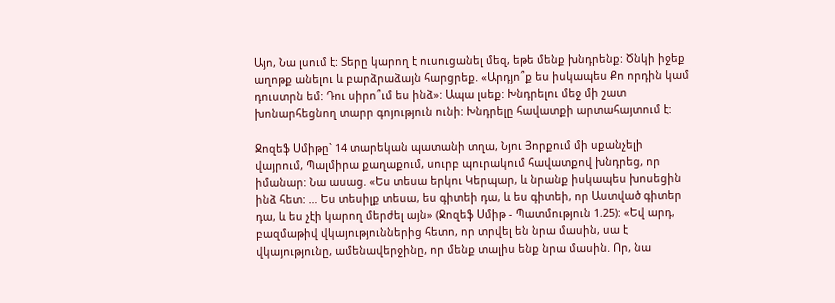Այո, Նա լսում է: Տերը կարող է ուսուցանել մեզ, եթե մենք խնդրենք: Ծնկի իջեք աղոթք անելու և բարձրաձայն հարցրեք. «Արդյո՞ք ես իսկապես Քո որդին կամ դուստրն եմ: Դու սիրո՞ւմ ես ինձ»: Ապա լսեք: Խնդրելու մեջ մի շատ խոնարհեցնող տարր գոյություն ունի: Խնդրելը հավատքի արտահայտում է:

Ջոզեֆ Սմիթը` 14 տարեկան պատանի տղա, Նյու Յորքում մի սքանչելի վայրում, Պալմիրա քաղաքում, սուրբ պուրակում հավատքով խնդրեց, որ իմանար: Նա ասաց. «Ես տեսա երկու Կերպար, և նրանք իսկապես խոսեցին ինձ հետ: … Ես տեսիլք տեսա, ես գիտեի դա, և ես գիտեի, որ Աստված գիտեր դա, և ես չէի կարող մերժել այն» (Ջոզեֆ Սմիթ - Պատմություն 1.25): «Եվ արդ, բազմաթիվ վկայություններից հետո, որ տրվել են նրա մասին, սա է վկայությունը, ամենավերջինը, որ մենք տալիս ենք նրա մասին. Որ, նա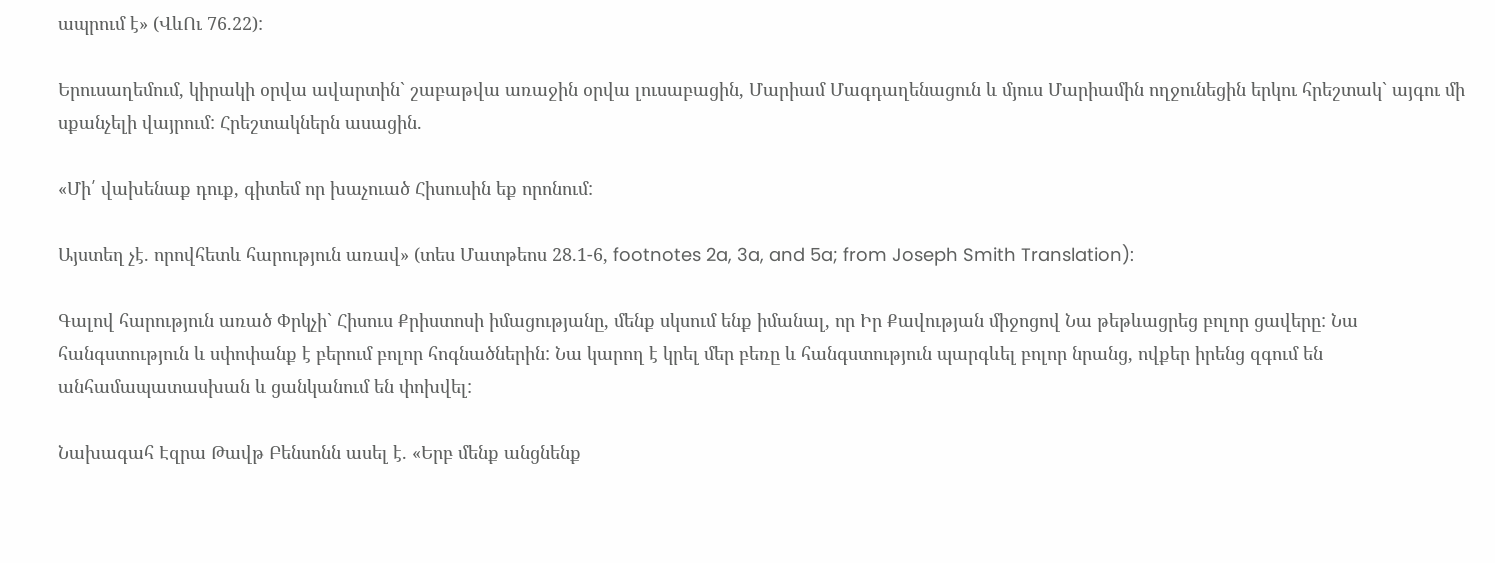ապրում է» (ՎևՈւ 76.22):

Երուսաղեմում, կիրակի օրվա ավարտին` շաբաթվա առաջին օրվա լուսաբացին, Մարիամ Մագդաղենացուն և մյուս Մարիամին ողջունեցին երկու հրեշտակ` այգու մի սքանչելի վայրում: Հրեշտակներն ասացին.

«Մի՛ վախենաք դուք, գիտեմ որ խաչուած Հիսուսին եք որոնում:

Այստեղ չէ. որովհետև հարություն առավ» (տես Մատթեոս 28.1-6, footnotes 2a, 3a, and 5a; from Joseph Smith Translation):

Գալով հարություն առած Փրկչի` Հիսուս Քրիստոսի իմացությանը, մենք սկսում ենք իմանալ, որ Իր Քավության միջոցով Նա թեթևացրեց բոլոր ցավերը: Նա հանգստություն և սփոփանք է բերում բոլոր հոգնածներին: Նա կարող է կրել մեր բեռը և հանգստություն պարգևել բոլոր նրանց, ովքեր իրենց զգում են անհամապատասխան և ցանկանում են փոխվել:

Նախագահ Էզրա Թավթ Բենսոնն ասել է. «Երբ մենք անցնենք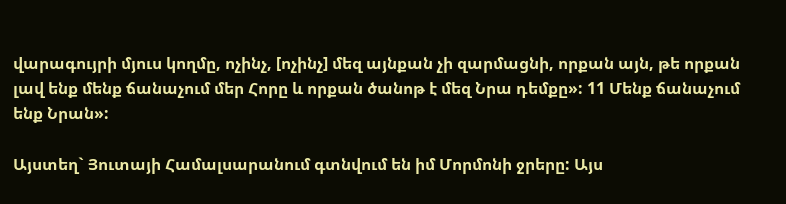վարագույրի մյուս կողմը, ոչինչ, [ոչինչ] մեզ այնքան չի զարմացնի, որքան այն, թե որքան լավ ենք մենք ճանաչում մեր Հորը և որքան ծանոթ է մեզ Նրա դեմքը»: 11 Մենք ճանաչում ենք Նրան»:

Այստեղ` Յուտայի Համալսարանում գտնվում են իմ Մորմոնի ջրերը: Այս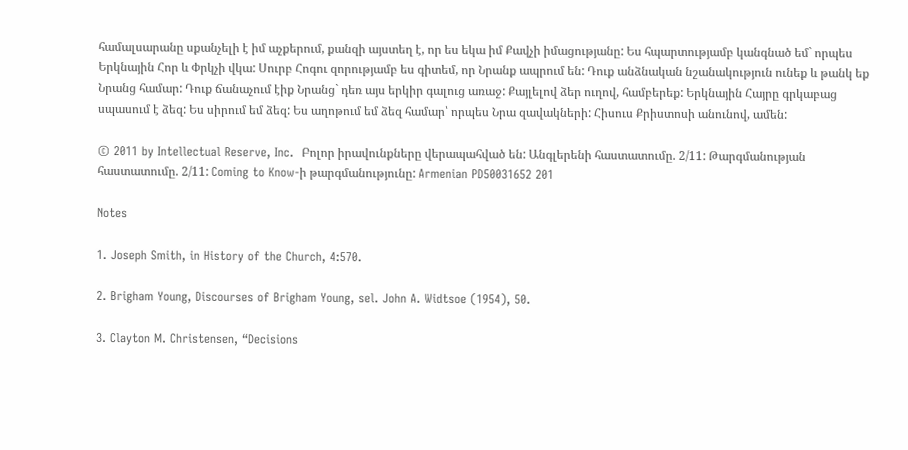համալսարանը սքանչելի է իմ աչքերում, քանզի այստեղ է, որ ես եկա իմ Քավչի իմացությանը: Ես հպարտությամբ կանգնած եմ` որպես Երկնային Հոր և Փրկչի վկա: Սուրբ Հոգու զորությամբ ես գիտեմ, որ Նրանք ապրում են: Դուք անձնական նշանակություն ունեք և թանկ եք Նրանց համար: Դուք ճանաչում էիք Նրանց` դեռ այս երկիր գալուց առաջ: Քայլելով ձեր ուղով, համբերեք: Երկնային Հայրը գրկաբաց սպասում է ձեզ: Ես սիրում եմ ձեզ: Ես աղոթում եմ ձեզ համար՝ որպես Նրա զավակների: Հիսուս Քրիստոսի անունով, ամեն:

© 2011 by Intellectual Reserve, Inc.  Բոլոր իրավունքները վերապահված են: Անգլերենի հաստատումը. 2/11: Թարգմանության հաստատումը. 2/11: Coming to Know-ի թարգմանությունը: Armenian PD50031652 201

Notes

1. Joseph Smith, in History of the Church, 4:570.

2. Brigham Young, Discourses of Brigham Young, sel. John A. Widtsoe (1954), 50.

3. Clayton M. Christensen, “Decisions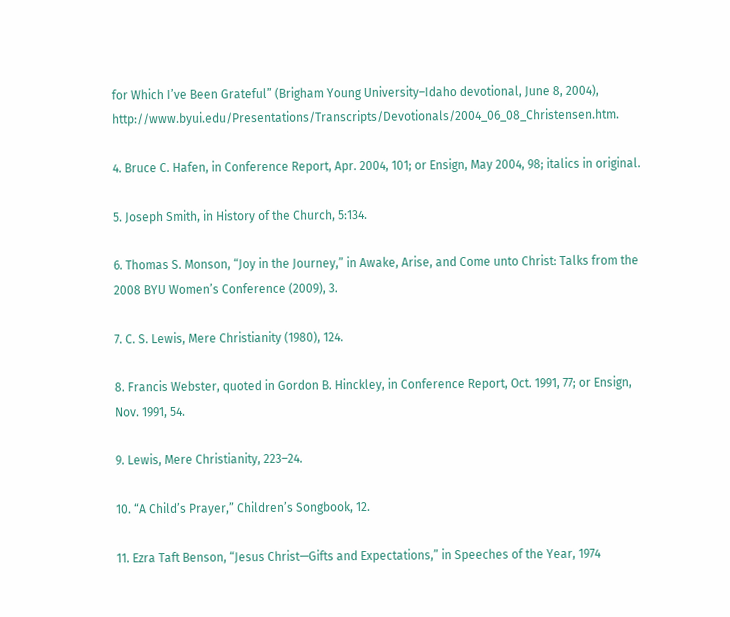for Which I’ve Been Grateful” (Brigham Young University–Idaho devotional, June 8, 2004), http://www.byui.edu/Presentations/Transcripts/Devotionals/2004_06_08_Christensen.htm.

4. Bruce C. Hafen, in Conference Report, Apr. 2004, 101; or Ensign, May 2004, 98; italics in original.

5. Joseph Smith, in History of the Church, 5:134.

6. Thomas S. Monson, “Joy in the Journey,” in Awake, Arise, and Come unto Christ: Talks from the 2008 BYU Women’s Conference (2009), 3.

7. C. S. Lewis, Mere Christianity (1980), 124.

8. Francis Webster, quoted in Gordon B. Hinckley, in Conference Report, Oct. 1991, 77; or Ensign, Nov. 1991, 54.

9. Lewis, Mere Christianity, 223–24.

10. “A Child’s Prayer,” Children’s Songbook, 12.

11. Ezra Taft Benson, “Jesus Christ—Gifts and Expectations,” in Speeches of the Year, 1974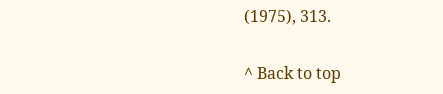(1975), 313.

^ Back to top